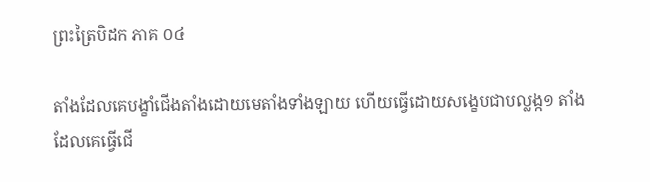ព្រះត្រៃបិដក ភាគ ០៤

តាំងដែលគេបង្ខាំជើងតាំងដោយមេតាំងទាំងឡាយ ហើយធ្វើដោយសង្ខេបជាបល្លង្ក១ តាំងដែលគេធ្វើជើ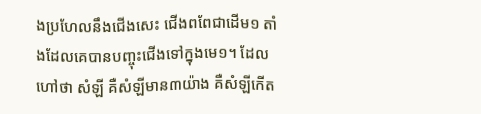ងប្រហែលនឹងជើងសេះ ជើងពពែជាដើម១ តាំងដែលគេបានបញ្ចុះជើងទៅក្នុងមេ១។ ដែលហៅថា សំឡី គឺសំឡីមាន៣យ៉ាង គឺសំឡីកើត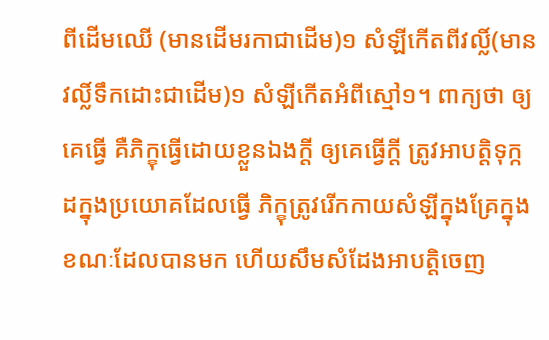ពីដើមឈើ (មានដើមរកាជាដើម)១ សំឡីកើតពីវល្លិ៍(មានវល្លិ៍ទឹកដោះជាដើម)១ សំឡីកើតអំពីស្មៅ១។ ពាក្យថា ឲ្យគេធ្វើ គឺភិក្ខុធ្វើដោយខ្លួនឯងក្តី ឲ្យគេធ្វើក្តី ត្រូវអាបត្តិទុក្កដក្នុងប្រយោគដែលធ្វើ ភិក្ខុត្រូវរើកកាយសំឡីក្នុងគ្រែក្នុងខណៈដែលបានមក ហើយសឹមសំដែងអាបត្តិចេញ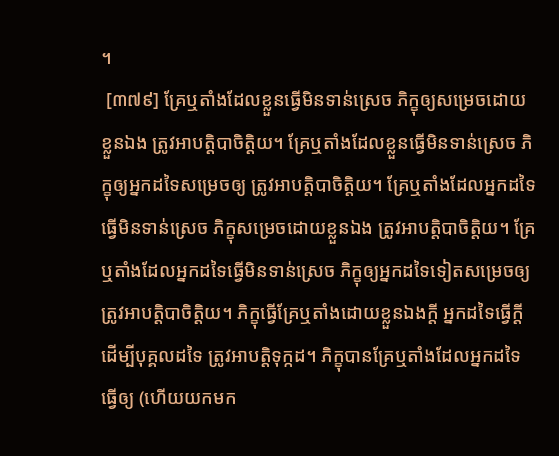។
 [៣៧៩] គ្រែឬតាំងដែលខ្លួនធ្វើមិនទាន់ស្រេច ភិក្ខុឲ្យសម្រេចដោយខ្លួនឯង ត្រូវអាបត្តិបាចិត្តិយ។ គ្រែឬតាំងដែលខ្លួនធ្វើមិនទាន់ស្រេច ភិក្ខុឲ្យអ្នកដទៃសម្រេចឲ្យ ត្រូវអាបត្តិបាចិត្តិយ។ គ្រែឬតាំងដែលអ្នកដទៃធ្វើមិនទាន់ស្រេច ភិក្ខុសម្រេចដោយខ្លួនឯង ត្រូវអាបត្តិបាចិត្តិយ។ គ្រែឬតាំងដែលអ្នកដទៃធ្វើមិនទាន់ស្រេច ភិក្ខុឲ្យអ្នកដទៃទៀតសម្រេចឲ្យ ត្រូវអាបត្តិបាចិត្តិយ។ ភិក្ខុធ្វើគ្រែឬតាំងដោយខ្លួនឯងក្តី អ្នកដទៃធ្វើក្តី ដើម្បីបុគ្គលដទៃ ត្រូវអាបត្តិទុក្កដ។ ភិក្ខុបានគ្រែឬតាំងដែលអ្នកដទៃធ្វើឲ្យ (ហើយយកមក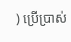) ប្រើប្រាស់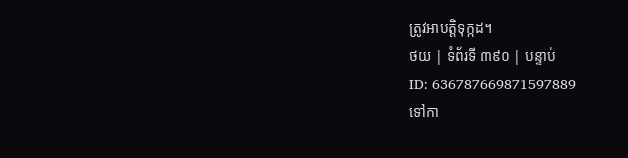ត្រូវអាបត្តិទុក្កដ។
ថយ | ទំព័រទី ៣៩០ | បន្ទាប់
ID: 636787669871597889
ទៅកា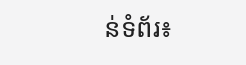ន់ទំព័រ៖